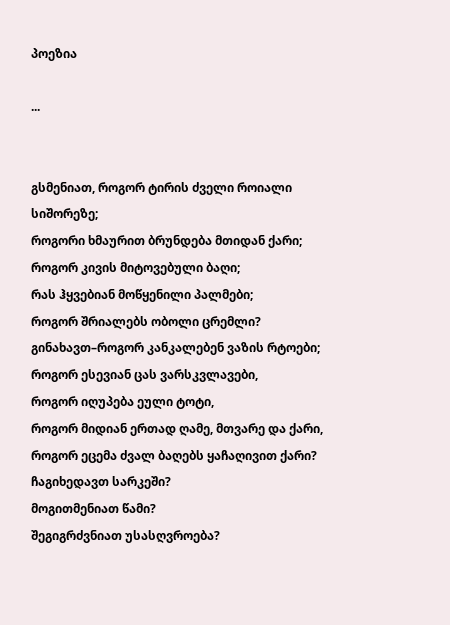პოეზია

...


გსმენიათ, როგორ ტირის ძველი როიალი სიშორეზე;
როგორი ხმაურით ბრუნდება მთიდან ქარი;
როგორ კივის მიტოვებული ბაღი;
რას ჰყვებიან მოწყენილი პალმები;
როგორ შრიალებს ობოლი ცრემლი?
გინახავთ–როგორ კანკალებენ ვაზის რტოები;
როგორ ესევიან ცას ვარსკვლავები,
როგორ იღუპება ეული ტოტი,
როგორ მიდიან ერთად ღამე, მთვარე და ქარი,
როგორ ეცემა ძვალ ბაღებს ყაჩაღივით ქარი?
ჩაგიხედავთ სარკეში?
მოგითმენიათ წამი?
შეგიგრძვნიათ უსასღვროება?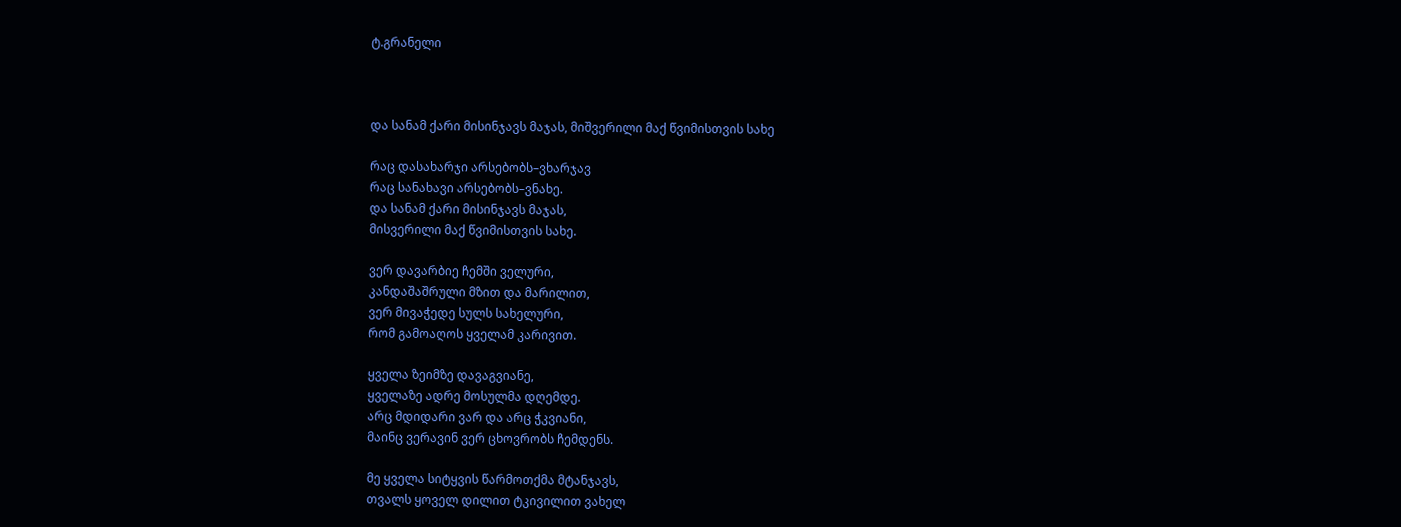ტ.გრანელი



და სანამ ქარი მისინჯავს მაჯას, მიშვერილი მაქ წვიმისთვის სახე

რაც დასახარჯი არსებობს–ვხარჯავ
რაც სანახავი არსებობს–ვნახე.
და სანამ ქარი მისინჯავს მაჯას,
მისვერილი მაქ წვიმისთვის სახე.

ვერ დავარბიე ჩემში ველური,
კანდაშაშრული მზით და მარილით,
ვერ მივაჭედე სულს სახელური,
რომ გამოაღოს ყველამ კარივით.

ყველა ზეიმზე დავაგვიანე,
ყველაზე ადრე მოსულმა დღემდე.
არც მდიდარი ვარ და არც ჭკვიანი,
მაინც ვერავინ ვერ ცხოვრობს ჩემდენს.

მე ყველა სიტყვის წარმოთქმა მტანჯავს,
თვალს ყოველ დილით ტკივილით ვახელ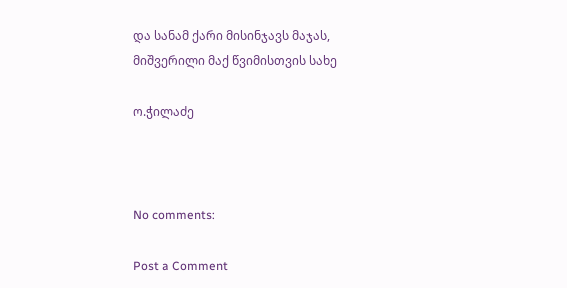და სანამ ქარი მისინჯავს მაჯას,
მიშვერილი მაქ წვიმისთვის სახე

ო.ჭილაძე



No comments:

Post a Comment